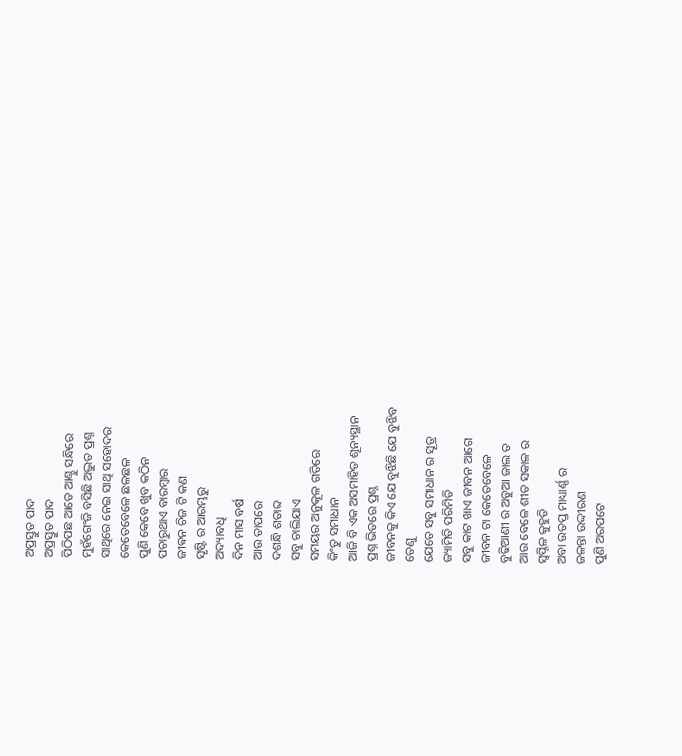ଅପ୍ରସ୍ତୁତ ପାଦ
ଅପ୍ରସ୍ତୁତ ପାଦ
ପିଠିପଛ ଆଡେ ଆଣ୍ଠୁ ସନ୍ଧିରେ
ମୁହଁଗେଂଜି ବସିଛି ଅଦ୍ଭୁତ ପ୍ରଶ୍ନ
ସାଥିରେ ନେଇ ସାଥି ସହୋଦର
କେତେବେଳେ ଛଳଛଳ
ପୁଣି କେବେ ଖୁବ କଠିନ
ପଚାରୁଥାଏ ବାରମ୍ବାର
ଜୀଵନ ଚିଜ ଟି କଣ
ସୃଷ୍ଟି ର ଆରମ୍ଭରୁ
ଅଦ୍ୟାବଧି
ଦିନ ମାସ ବର୍ଷ
ଆଉ ତାପରେ
ଦଶନ୍ଧି ଶତାବ୍ଦ
ସବୁ ଚାଲିଯାଏ
ସମୟର ଅନୁକୂଳ ଗତିରେ
କିଂତୁ ସମାଧାନ
ଆଜି ବି ଏକ ଅସମାହିତ ଶୂନ୍ୟସ୍ଥାନ
ପ୍ରଶ୍ନ ଭିତରେ ପ୍ରଶ୍ନ
ଜୀବନକୁ କିଏ ଯେ ବୁଝିଛି ଯେ ବୁଝିବ
ତେଣୁ
ଯେତେ ସବୁ ସମାଧାନ ର ସୂତ୍ର
ଜ୍ୟାମିତି ପରିମିତି
ସବୁ କାଟ ଖାଏ ଜୀବନ ଆଗେ
ଜୀବନ ଟା କେତେବେଳେ
ବୁଢିଆଣୀ ର ଅଡୁଆ ଜାଲ ତ
ଆଉ ବେଳେ ଶୀତ ସକାଳ ର
ସ୍ୱପ୍ନିଳ କୁହୁଡି
ଅବା ଉତପ୍ତ ମାଧ୍ୟାର୍ଣ୍ଣ ର
ଜଳନ୍ତା ଉଦ୍ଦୀରଣ
ପୁଣି ଅରପଟେ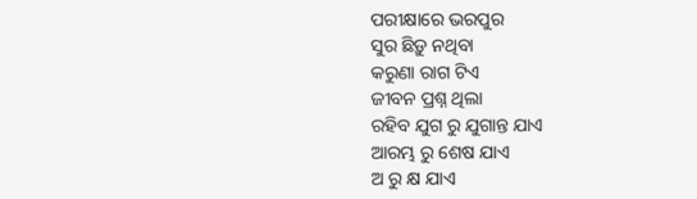ପରୀକ୍ଷାରେ ଭରପୁର
ସୁର ଛିଡ଼ୁ ନଥିବା
କରୁଣା ରାଗ ଟିଏ
ଜୀବନ ପ୍ରଶ୍ନ ଥିଲା
ରହିବ ଯୁଗ ରୁ ଯୁଗାନ୍ତ ଯାଏ
ଆରମ୍ଭ ରୁ ଶେଷ ଯାଏ
ଅ ରୁ କ୍ଷ ଯାଏ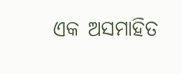ଏକ ଅସମାହିତ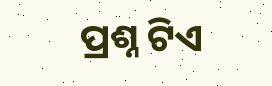ପ୍ରଶ୍ନ ଟିଏ